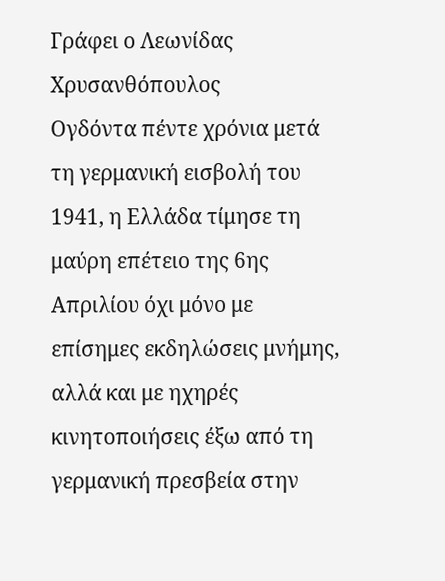Γράφει ο Λεωνίδας Χρυσανθόπουλος
Ογδόντα πέντε χρόνια μετά τη γερμανική εισβολή του 1941, η Ελλάδα τίμησε τη μαύρη επέτειο της 6ης Απριλίου όχι μόνο με επίσημες εκδηλώσεις μνήμης, αλλά και με ηχηρές κινητοποιήσεις έξω από τη γερμανική πρεσβεία στην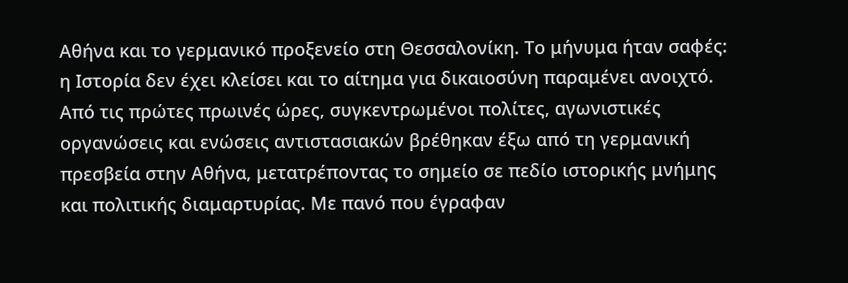Αθήνα και το γερμανικό προξενείο στη Θεσσαλονίκη. Το μήνυμα ήταν σαφές: η Ιστορία δεν έχει κλείσει και το αίτημα για δικαιοσύνη παραμένει ανοιχτό.
Από τις πρώτες πρωινές ώρες, συγκεντρωμένοι πολίτες, αγωνιστικές οργανώσεις και ενώσεις αντιστασιακών βρέθηκαν έξω από τη γερμανική πρεσβεία στην Αθήνα, μετατρέποντας το σημείο σε πεδίο ιστορικής μνήμης και πολιτικής διαμαρτυρίας. Με πανό που έγραφαν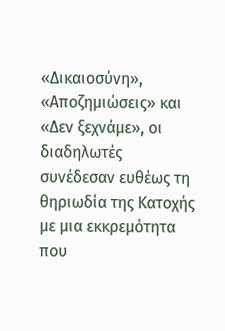«Δικαιοσύνη», «Αποζημιώσεις» και «Δεν ξεχνάμε», οι διαδηλωτές συνέδεσαν ευθέως τη θηριωδία της Κατοχής με μια εκκρεμότητα που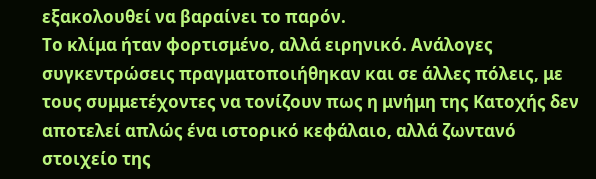εξακολουθεί να βαραίνει το παρόν.
Το κλίμα ήταν φορτισμένο, αλλά ειρηνικό. Ανάλογες συγκεντρώσεις πραγματοποιήθηκαν και σε άλλες πόλεις, με τους συμμετέχοντες να τονίζουν πως η μνήμη της Κατοχής δεν αποτελεί απλώς ένα ιστορικό κεφάλαιο, αλλά ζωντανό στοιχείο της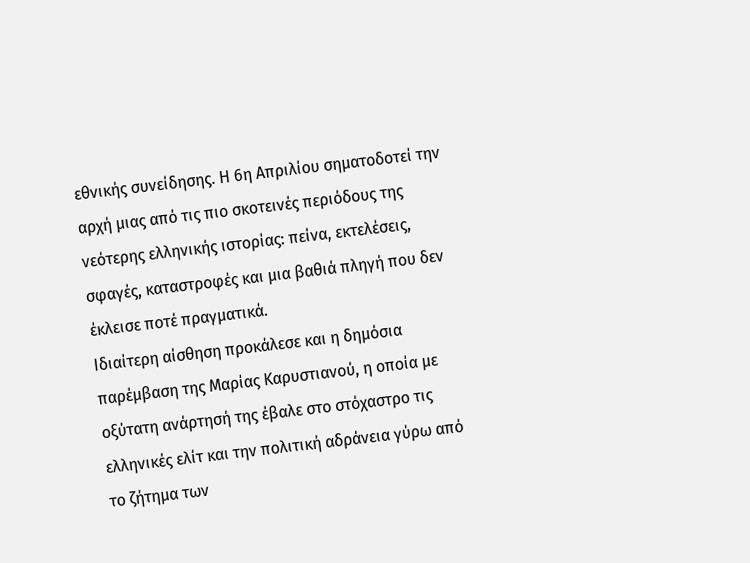εθνικής συνείδησης. Η 6η Απριλίου σηματοδοτεί την αρχή μιας από τις πιο σκοτεινές περιόδους της νεότερης ελληνικής ιστορίας: πείνα, εκτελέσεις, σφαγές, καταστροφές και μια βαθιά πληγή που δεν έκλεισε ποτέ πραγματικά.
Ιδιαίτερη αίσθηση προκάλεσε και η δημόσια παρέμβαση της Μαρίας Καρυστιανού, η οποία με οξύτατη ανάρτησή της έβαλε στο στόχαστρο τις ελληνικές ελίτ και την πολιτική αδράνεια γύρω από το ζήτημα των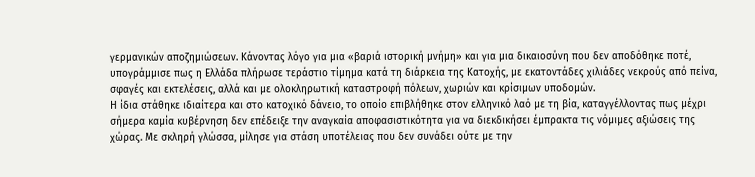γερμανικών αποζημιώσεων. Κάνοντας λόγο για μια «βαριά ιστορική μνήμη» και για μια δικαιοσύνη που δεν αποδόθηκε ποτέ, υπογράμμισε πως η Ελλάδα πλήρωσε τεράστιο τίμημα κατά τη διάρκεια της Κατοχής, με εκατοντάδες χιλιάδες νεκρούς από πείνα, σφαγές και εκτελέσεις, αλλά και με ολοκληρωτική καταστροφή πόλεων, χωριών και κρίσιμων υποδομών.
Η ίδια στάθηκε ιδιαίτερα και στο κατοχικό δάνειο, το οποίο επιβλήθηκε στον ελληνικό λαό με τη βία, καταγγέλλοντας πως μέχρι σήμερα καμία κυβέρνηση δεν επέδειξε την αναγκαία αποφασιστικότητα για να διεκδικήσει έμπρακτα τις νόμιμες αξιώσεις της χώρας. Με σκληρή γλώσσα, μίλησε για στάση υποτέλειας που δεν συνάδει ούτε με την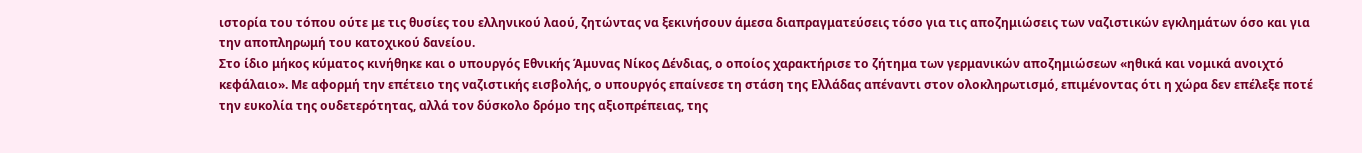ιστορία του τόπου ούτε με τις θυσίες του ελληνικού λαού, ζητώντας να ξεκινήσουν άμεσα διαπραγματεύσεις τόσο για τις αποζημιώσεις των ναζιστικών εγκλημάτων όσο και για την αποπληρωμή του κατοχικού δανείου.
Στο ίδιο μήκος κύματος κινήθηκε και ο υπουργός Εθνικής Άμυνας Νίκος Δένδιας, ο οποίος χαρακτήρισε το ζήτημα των γερμανικών αποζημιώσεων «ηθικά και νομικά ανοιχτό κεφάλαιο». Με αφορμή την επέτειο της ναζιστικής εισβολής, ο υπουργός επαίνεσε τη στάση της Ελλάδας απέναντι στον ολοκληρωτισμό, επιμένοντας ότι η χώρα δεν επέλεξε ποτέ την ευκολία της ουδετερότητας, αλλά τον δύσκολο δρόμο της αξιοπρέπειας, της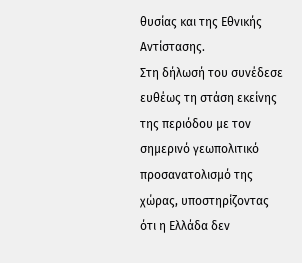θυσίας και της Εθνικής Αντίστασης.
Στη δήλωσή του συνέδεσε ευθέως τη στάση εκείνης της περιόδου με τον σημερινό γεωπολιτικό προσανατολισμό της χώρας, υποστηρίζοντας ότι η Ελλάδα δεν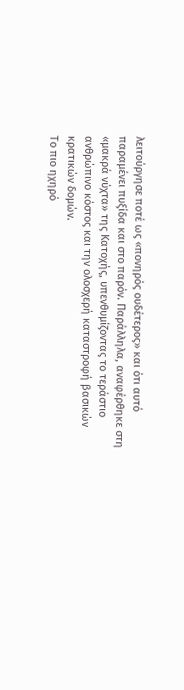λειτούργησε ποτέ ως «πονηρός ουδέτερος» και ότι αυτό παραμένει πυξίδα και στο παρόν. Παράλληλα, αναφέρθηκε στη «μακρά νύχτα» της Κατοχής, υπενθυμίζοντας το τεράστιο ανθρώπινο κόστος και την ολοσχερή καταστροφή βασικών κρατικών δομών.
Το πιο ηχηρό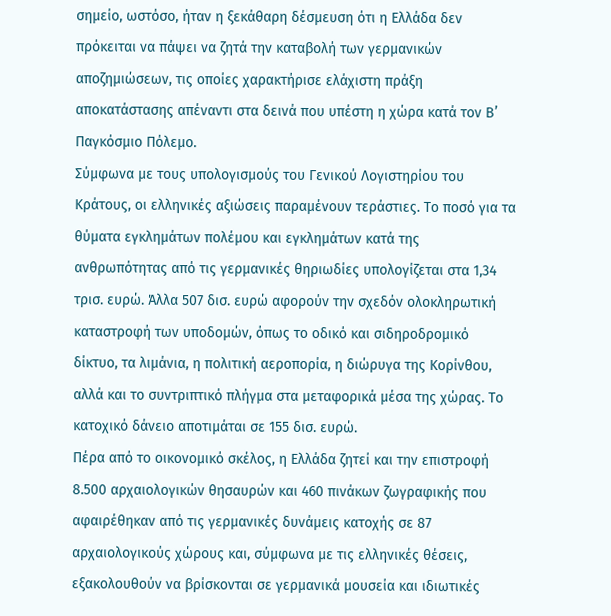σημείο, ωστόσο, ήταν η ξεκάθαρη δέσμευση ότι η Ελλάδα δεν πρόκειται να πάψει να ζητά την καταβολή των γερμανικών αποζημιώσεων, τις οποίες χαρακτήρισε ελάχιστη πράξη αποκατάστασης απέναντι στα δεινά που υπέστη η χώρα κατά τον Β’ Παγκόσμιο Πόλεμο.
Σύμφωνα με τους υπολογισμούς του Γενικού Λογιστηρίου του Κράτους, οι ελληνικές αξιώσεις παραμένουν τεράστιες. Το ποσό για τα θύματα εγκλημάτων πολέμου και εγκλημάτων κατά της ανθρωπότητας από τις γερμανικές θηριωδίες υπολογίζεται στα 1,34 τρισ. ευρώ. Άλλα 507 δισ. ευρώ αφορούν την σχεδόν ολοκληρωτική καταστροφή των υποδομών, όπως το οδικό και σιδηροδρομικό δίκτυο, τα λιμάνια, η πολιτική αεροπορία, η διώρυγα της Κορίνθου, αλλά και το συντριπτικό πλήγμα στα μεταφορικά μέσα της χώρας. Το κατοχικό δάνειο αποτιμάται σε 155 δισ. ευρώ.
Πέρα από το οικονομικό σκέλος, η Ελλάδα ζητεί και την επιστροφή 8.500 αρχαιολογικών θησαυρών και 460 πινάκων ζωγραφικής που αφαιρέθηκαν από τις γερμανικές δυνάμεις κατοχής σε 87 αρχαιολογικούς χώρους και, σύμφωνα με τις ελληνικές θέσεις, εξακολουθούν να βρίσκονται σε γερμανικά μουσεία και ιδιωτικές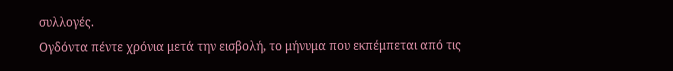συλλογές.
Ογδόντα πέντε χρόνια μετά την εισβολή, το μήνυμα που εκπέμπεται από τις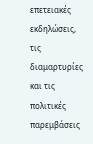επετειακές εκδηλώσεις, τις διαμαρτυρίες και τις πολιτικές παρεμβάσεις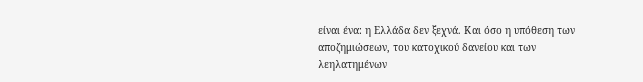είναι ένα: η Ελλάδα δεν ξεχνά. Και όσο η υπόθεση των αποζημιώσεων, του κατοχικού δανείου και των λεηλατημένων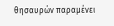θησαυρών παραμένει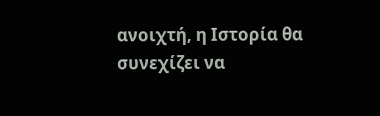ανοιχτή, η Ιστορία θα συνεχίζει να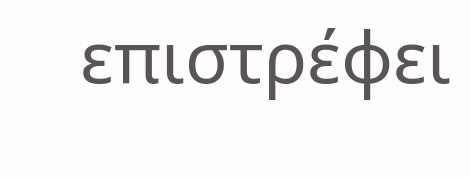επιστρέφει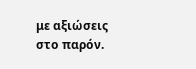με αξιώσεις στο παρόν.